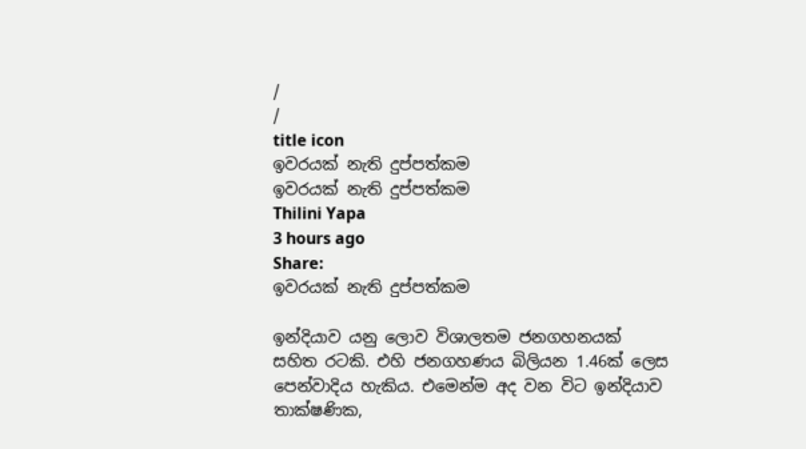/
/
title icon
ඉවරයක් නැති දුප්පත්කම
ඉවරයක් නැති දුප්පත්කම
Thilini Yapa
3 hours ago
Share:
ඉවරයක් නැති දුප්පත්කම

ඉන්දියාව යනු ලොව විශාලතම ජනගහනයක් සහිත රටකි. එහි ජනගහණය බිලියන 1.46ක් ලෙස පෙන්වාදිය හැකිය. එමෙන්ම අද වන විට ඉන්දියාව තාක්ෂණික,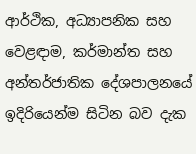ආර්ථික, අධ්‍යාපනික සහ වෙළඳාම, කර්මාන්ත සහ අන්තර්ජාතික දේශපාලනයේ ඉදිරියෙන්ම සිටින බව දැක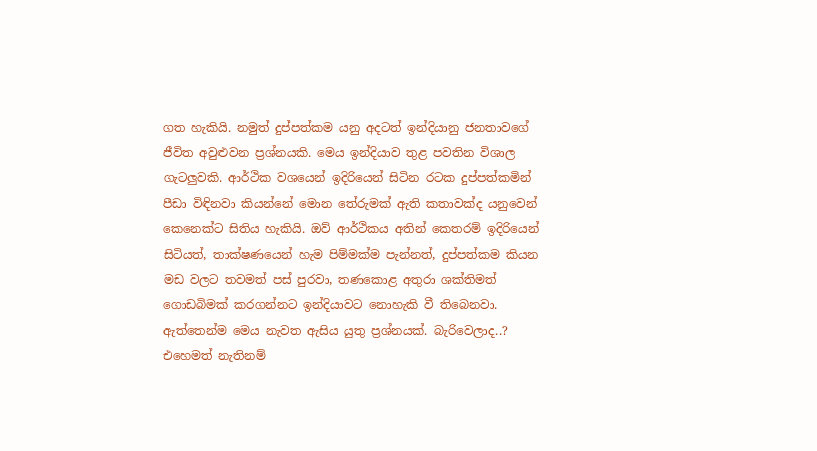ගත හැකියි. නමුත් දුප්පත්කම යනු අදටත් ඉන්දියානු ජනතාවගේ ජීවිත අවුළුවන ප්‍රශ්නයකි. මෙය ඉන්දියාව තුළ පවතින විශාල ගැටලුවකි. ආර්ථික වශයෙන් ඉදිරියෙන් සිටින රටක දුප්පත්කමින් පීඩා විඳිනවා කියන්නේ මොන තේරුමක් ඇති කතාවක්ද යනුවෙන් කෙනෙක්ට සිතිය හැකියි. ඔව් ආර්ථිකය අතින් කෙතරම් ඉදිරියෙන් සිටියත්, තාක්ෂණයෙන් හැම පිම්මක්ම පැන්නත්, දුප්පත්කම කියන මඩ වලට තවමත් පස් පුරවා, තණකොළ අතුරා ශක්තිමත් ගොඩබිමක් කරගන්නට ඉන්දියාවට නොහැකි වී තිබෙනවා. ඇත්තෙන්ම මෙය නැවත ඇසිය යුතු ප්‍රශ්නයක්. බැරිවෙලාද..? එහෙමත් නැතිනම්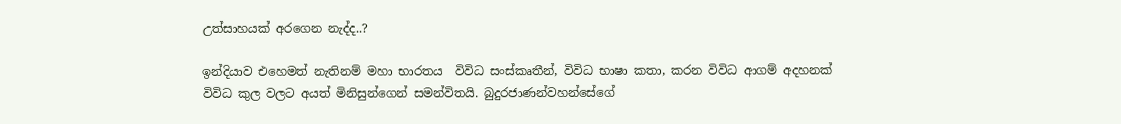උත්සාහයක් අරගෙන නැද්ද..?

ඉන්දියාව එහෙමත් නැතිනම් මහා භාරතය  විවිධ සංස්කෘතීන්, විවිධ භාෂා කතා, කරන විවිධ ආගම් අදහනක් විවිධ කුල වලට අයත් මිනිසුන්ගෙන් සමන්විතයි. බුදුරජාණන්වහන්සේගේ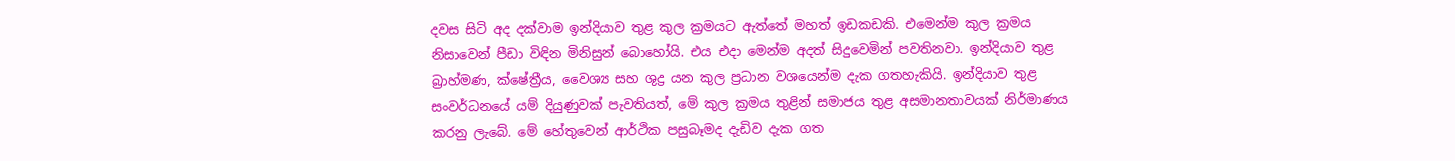දවස සිටි අද දක්වාම ඉන්දියාව තුළ කුල ක්‍රමයට ඇත්තේ මහත් ඉඩකඩකි. එමෙන්ම කුල ක්‍රමය නිසාවෙන් පීඩා විඳින මිනිසුන් බොහෝයි. එය එදා මෙන්ම අදත් සිදුවෙමින් පවතිනවා. ඉන්දියාව තුළ බ්‍රාහ්මණ, ක්ෂේත්‍රීය, වෛශ්‍ය සහ ශුද්‍ර යන කුල ප්‍රධාන වශයෙන්ම දැක ගතහැකියි. ඉන්දියාව තුළ සංවර්ධනයේ යම් දියුණුවක් පැවතියත්, මේ කුල ක්‍රමය තුළින් සමාජය තුළ අසමානතාවයක් නිර්මාණය කරනු ලැබේ. මේ හේතුවෙන් ආර්ථික පසුබෑමද දැඩිව දැක ගත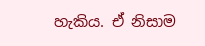හැකිය. ඒ නිසාම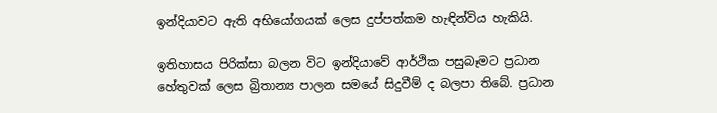ඉන්දියාවට ඇති අභියෝගයක් ලෙස දුප්පත්කම හැඳින්විය හැකියි.

ඉතිහාසය පිරික්සා බලන විට ඉන්දියාවේ ආර්ථික පසුබෑමට ප්‍රධාන හේතුවක් ලෙස බ්‍රිතාන්‍ය පාලන සමයේ සිදුවීම් ද බලපා තිබේ. ප්‍රධාන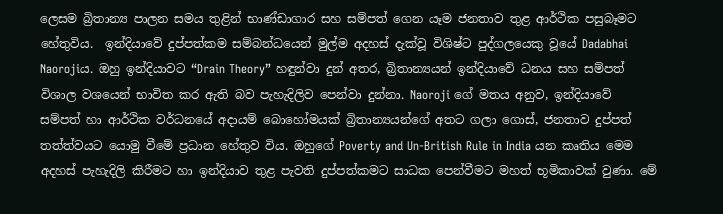ලෙසම බ්‍රිතාන්‍ය පාලන සමය තුළින් භාණ්ඩාගාර සහ සම්පත් ගෙන යෑම ජනතාව තුළ ආර්ථික පසුබෑමට හේතුවිය.  ඉන්දියාවේ දුප්පත්කම සම්බන්ධයෙන් මුල්ම අදහස් දැක්වූ විශිෂ්ට පුද්ගලයෙකු වූයේ Dadabhai Naorojiය. ඔහු ඉන්දියාවට “Drain Theory” හඳුන්වා දුන් අතර, බ්‍රිතාන්‍යයන් ඉන්දියාවේ ධනය සහ සම්පත් විශාල වශයෙන් භාවිත කර ඇති බව පැහැදිලිව පෙන්වා දුන්නා. Naoroji ගේ මතය අනුව, ඉන්දියාවේ සම්පත් හා ආර්ථික වර්ධනයේ අදායම් බොහෝමයක් බ්‍රිතාන්‍යයන්ගේ අතට ගලා ගොස්, ජනතාව දුප්පත් තත්ත්වයට යොමු වීමේ ප්‍රධාන හේතුව විය. ඔහුගේ Poverty and Un-British Rule in India යන කෘතිය මෙම අදහස් පැහැදිලි කිරීමට හා ඉන්දියාව තුළ පැවති දුප්පත්කමට සාධක පෙන්වීමට මහත් භූමිකාවක් වුණා. මේ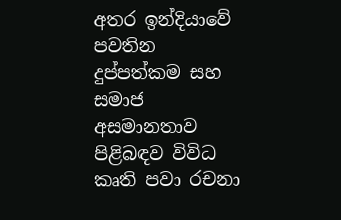අතර ඉන්දියාවේ පවතින දුප්පත්කම සහ සමාජ අසමානතාව පිළිබඳව විවිධ කෘති පවා රචනා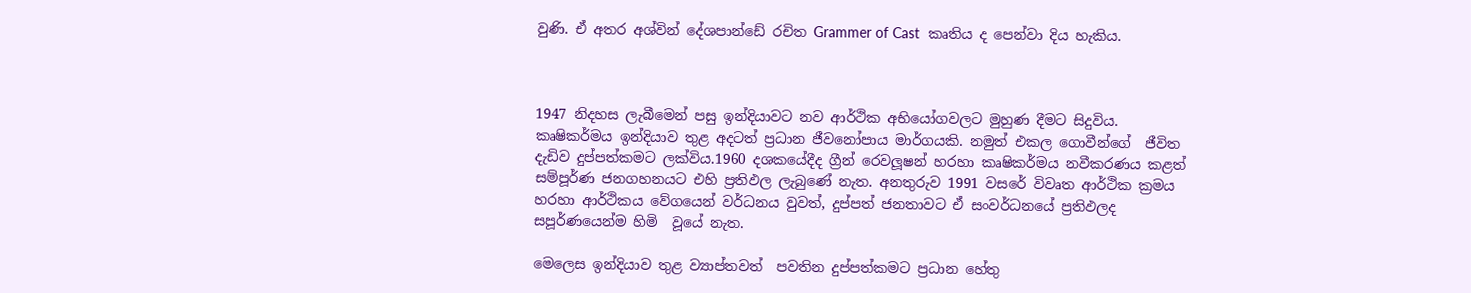වුණි. ඒ අතර අශ්වින් දේශපාන්ඩේ රචිත Grammer of Cast  කෘතිය ද පෙන්වා දිය හැකිය.



1947 නිදහස ලැබීමෙන් පසු ඉන්දියාවට නව ආර්ථික අභියෝගවලට මුහුණ දීමට සිදුවිය. කෘෂිකර්මය ඉන්දියාව තුළ අදටත් ප්‍රධාන ජීවනෝපාය මාර්ගයකි. නමුත් එකල ගොවීන්ගේ  ජීවිත දැඩිව දුප්පත්කමට ලක්විය.1960 දශකයේදීද ග්‍රීන් රෙවලූෂන් හරහා කෘෂිකර්මය නවීකරණය කළත් සම්පූර්ණ ජනගහනයට එහි ප්‍රතිඵල ලැබුණේ නැත. අනතුරුව 1991 වසරේ විවෘත ආර්ථික ක්‍රමය හරහා ආර්ථිකය වේගයෙන් වර්ධනය වුවත්, දුප්පත් ජනතාවට ඒ සංවර්ධනයේ ප්‍රතිඵලද සපූර්ණයෙන්ම හිමි  වූයේ නැත.

මෙලෙස ඉන්දියාව තුළ ව්‍යාප්තවත්  පවතින දුප්පත්කමට ප්‍රධාන හේතු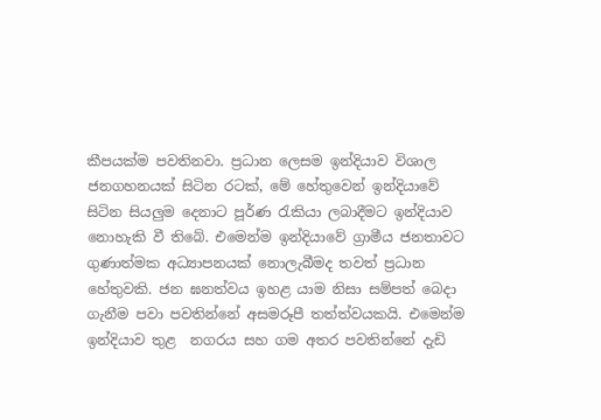කීපයක්ම පවතිනවා. ප්‍රධාන ලෙසම ඉන්දියාව විශාල ජනගහනයක් සිටින රටක්, මේ හේතුවෙන් ඉන්දියාවේ සිටින සියලුම දෙනාට පූර්ණ රැකියා ලබාදීමට ඉන්දියාව නොහැකි වී තිබේ. එමෙන්ම ඉන්දියාවේ ග්‍රාමීය ජනතාවට ගුණාත්මක අධ්‍යාපනයක් නොලැබීමද තවත් ප්‍රධාන හේතුවකි. ජන ඝනත්වය ඉහළ යාම නිසා සම්පත් බෙදා ගැනීම පවා පවතින්නේ අසමරූපී තත්ත්වයකයි. එමෙන්ම ඉන්දියාව තුළ  නගරය සහ ගම අතර පවතින්නේ දැඩි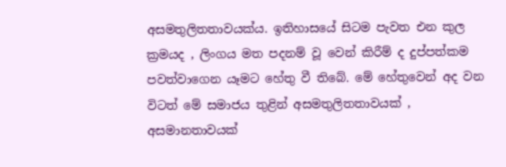අසමතුලිතතාවයක්ය. ඉතිහාසයේ සිටම පැවත එන කුල ක්‍රමයද , ලිංගය මත පදනම් වූ වෙන් කිරීම් ද දුප්පත්කම පවත්වාගෙන යෑමට හේතු වී තිබේ. මේ හේතුවෙන් අද වන විටත් මේ සමාජය තුළින් අසමතුලිතතාවයක් , අසමානතාවයක්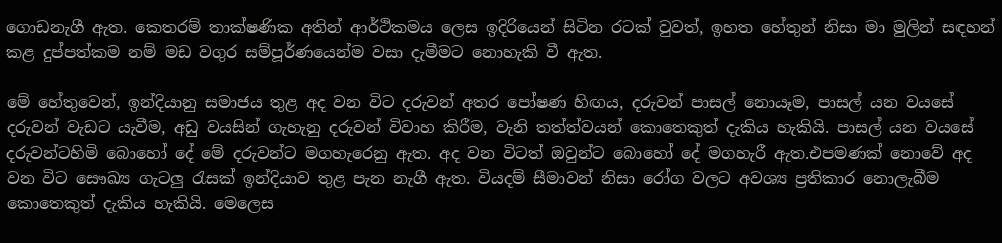ගොඩනැගී ඇත. කෙතරම් තාක්ෂණික අතින් ආර්ථිකමය ලෙස ඉදිරියෙන් සිටින රටක් වුවත්, ඉහත හේතුන් නිසා මා මුලින් සඳහන් කළ දුප්පත්කම නම් මඩ වගුර සම්පූර්ණයෙන්ම වසා දැමීමට නොහැකි වී ඇත.

මේ හේතුවෙන්, ඉන්දියානු සමාජය තුළ අද වන විට දරුවන් අතර පෝෂණ හිඟය, දරුවන් පාසල් නොයෑම, පාසල් යන වයසේ දරුවන් වැඩට යැවීම, අඩු වයසින් ගැහැනු දරුවන් විවාහ කිරීම, වැනි තත්ත්වයන් කොතෙකුත් දැකිය හැකියි. පාසල් යන වයසේ දරුවන්ටහිමි බොහෝ දේ මේ දරුවන්ට මගහැරෙනු ඇත. අද වන විටත් ඔවුන්ට බොහෝ දේ මගහැරී ඇත.එපමණක් නොවේ අද වන විට සෞඛ්‍ය ගැටලු රැසක් ඉන්දියාව තුළ පැන නැගී ඇත. වියදම් සීමාවන් නිසා රෝග වලට අවශ්‍ය ප්‍රතිකාර නොලැබීම කොතෙකුත් දැකිය හැකියි. මෙලෙස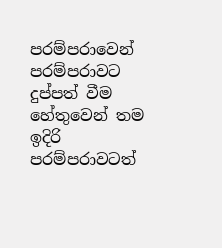පරම්පරාවෙන් පරම්පරාවට දුප්පත් වීම හේතුවෙන් තම ඉදිරි පරම්පරාවටත්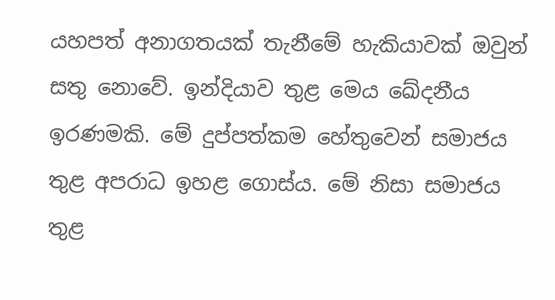යහපත් අනාගතයක් තැනීමේ හැකියාවක් ඔවුන් සතු නොවේ. ඉන්දියාව තුළ මෙය ඛේදනීය ඉරණමකි. මේ දුප්පත්කම හේතුවෙන් සමාජය තුළ අපරාධ ඉහළ ගොස්ය. මේ නිසා සමාජය තුළ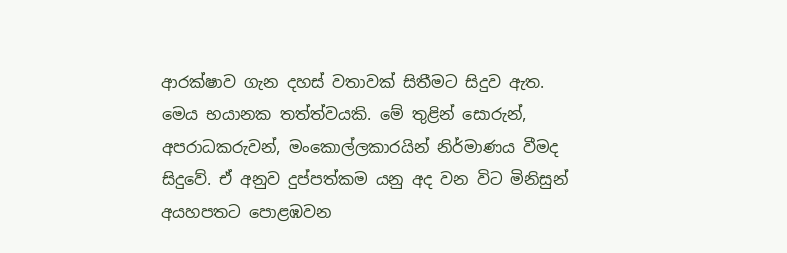ආරක්ෂාව ගැන දහස් වතාවක් සිතීමට සිදුව ඇත. මෙය භයානක තත්ත්වයකි. මේ තුළින් සොරුන්, අපරාධකරුවන්, මංකොල්ලකාරයින් නිර්මාණය වීමද සිදුවේ. ඒ අනුව දුප්පත්කම යනු අද වන විට මිනිසුන් අයහපතට පොළඹවන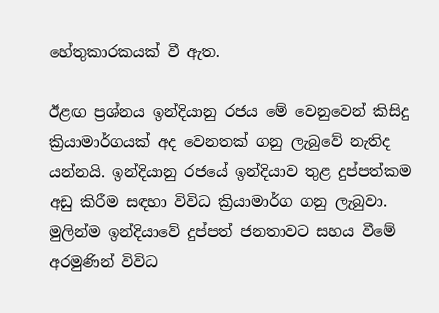හේතුකාරකයක් වී ඇත.

ඊළඟ ප්‍රශ්නය ඉන්දියානු රජය මේ වෙනුවෙන් කිසිදු ක්‍රියාමාර්ගයක් අද වෙනතක් ගනු ලැබුවේ නැතිද යන්නයි. ඉන්දියානු රජයේ ඉන්දියාව තුළ දුප්පත්කම අඩු කිරීම සඳහා විවිධ ක්‍රියාමාර්ග ගනු ලැබුවා. මුලින්ම ඉන්දියාවේ දුප්පත් ජනතාවට සහය වීමේ අරමුණින් විවිධ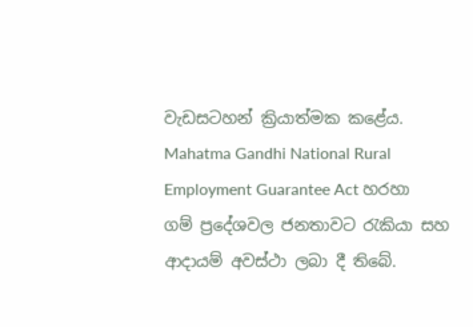වැඩසටහන් ක්‍රියාත්මක කළේය. Mahatma Gandhi National Rural Employment Guarantee Act හරහා ගම් ප්‍රදේශවල ජනතාවට රැකියා සහ ආදායම් අවස්ථා ලබා දී තිබේ.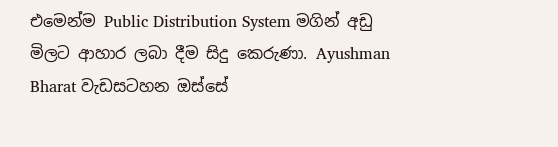එමෙන්ම Public Distribution System මගින් අඩු මිලට ආහාර ලබා දීම සිදු කෙරුණා. Ayushman Bharat වැඩසටහන ඔස්සේ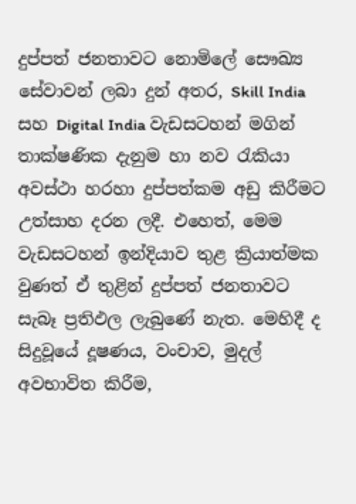දුප්පත් ජනතාවට නොමිලේ සෞඛ්‍ය සේවාවන් ලබා දුන් අතර, Skill India සහ Digital India වැඩසටහන් මගින් තාක්ෂණික දැනුම හා නව රැකියා අවස්ථා හරහා දුප්පත්කම අඩු කිරීමට උත්සාහ දරන ලදී. එහෙත්, මෙම වැඩසටහන් ඉන්දියාව තුළ ක්‍රියාත්මක වුණත් ඒ තුළින් දුප්පත් ජනතාවට සැබෑ ප්‍රතිඵල ලැබුණේ නැත. මෙහිදී ද සිදුවූයේ දූෂණය, වංචාව, මුදල් අවභාවිත කිරීම,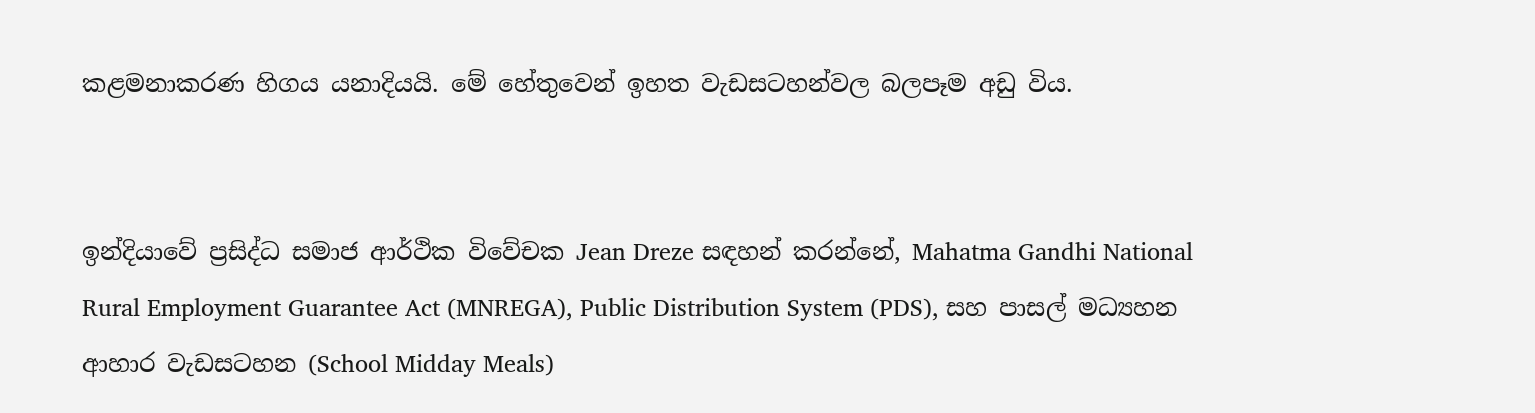කළමනාකරණ හිගය යනාදියයි. මේ හේතුවෙන් ඉහත වැඩසටහන්වල බලපෑම අඩු විය.


ඉන්දියාවේ ප්‍රසිද්ධ සමාජ ආර්ථික විවේචක Jean Dreze සඳහන් කරන්නේ, Mahatma Gandhi National Rural Employment Guarantee Act (MNREGA), Public Distribution System (PDS), සහ පාසල් මධ්‍යහන ආහාර වැඩසටහන (School Midday Meals)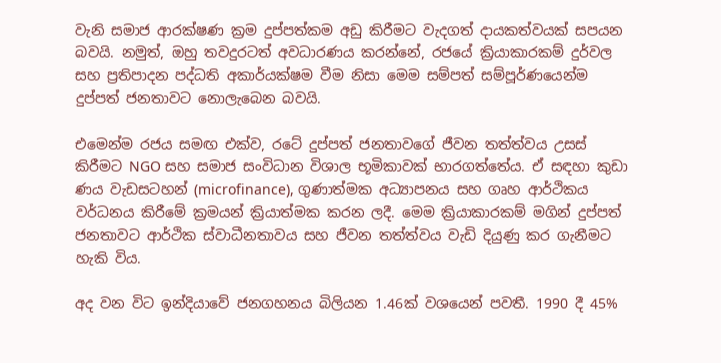වැනි සමාජ ආරක්ෂණ ක්‍රම දුප්පත්කම අඩු කිරීමට වැදගත් දායකත්වයක් සපයන බවයි. නමුත්, ඔහු තවදුරටත් අවධාරණය කරන්නේ, රජයේ ක්‍රියාකාරකම් දුර්වල සහ ප්‍රතිපාදන පද්ධති අකාර්යක්ෂම වීම නිසා මෙම සම්පත් සම්පූර්ණයෙන්ම දුප්පත් ජනතාවට නොලැබෙන බවයි.

එමෙන්ම රජය සමඟ එක්ව, රටේ දුප්පත් ජනතාවගේ ජීවන තත්ත්වය උසස් කිරීමට NGO සහ සමාජ සංවිධාන විශාල භූමිකාවක් භාරගත්තේය. ඒ සඳහා කුඩා ණය වැඩසටහන් (microfinance), ගුණාත්මක අධ්‍යාපනය සහ ගෘහ ආර්ථිකය වර්ධනය කිරීමේ ක්‍රමයන් ක්‍රියාත්මක කරන ලදී. මෙම ක්‍රියාකාරකම් මගින් දුප්පත් ජනතාවට ආර්ථික ස්වාධීනතාවය සහ ජීවන තත්ත්වය වැඩි දියුණු කර ගැනීමට හැකි විය.

අද වන විට ඉන්දියාවේ ජනගහනය බිලියන 1.46ක් වශයෙන් පවතී. 1990 දී 45%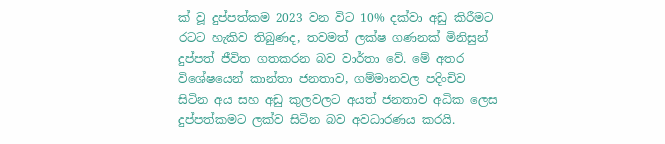ක් වූ දුප්පත්කම 2023 වන විට 10% දක්වා අඩු කිරීමට රටට හැකිව තිබුණද, තවමත් ලක්ෂ ගණනක් මිනිසුන් දුප්පත් ජීවිත ගතකරන බව වාර්තා වේ. මේ අතර විශේෂයෙන් කාන්තා ජනතාව, ගම්මානවල පදිංචිව සිටින අය සහ අඩු කුලවලට අයත් ජනතාව අධික ලෙස දුප්පත්කමට ලක්ව සිටින බව අවධාරණය කරයි.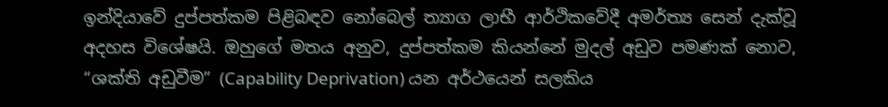ඉන්දියාවේ දුප්පත්කම පිළිබඳව නෝබෙල් ත්‍යාග ලාභී ආර්ථිකවේදී අමර්ත්‍ය සෙන් දැක්වූ අදහස විශේෂයි. ඔහුගේ මතය අනුව, දුප්පත්කම කියන්නේ මුදල් අඩුව පමණක් නොව, “ශක්ති අඩුවීම” (Capability Deprivation) යන අර්ථයෙන් සලකිය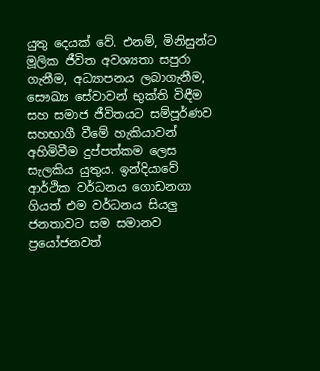යුතු දෙයක් වේ. එනම්, මිනිසුන්ට මූලික ජීවිත අවශ්‍යතා සපුරා ගැනීම, අධ්‍යාපනය ලබාගැනීම, සෞඛ්‍ය සේවාවන් භුක්ති විඳීම සහ සමාජ ජීවිතයට සම්පූර්ණව සහභාගී වීමේ හැකියාවන් අහිමිවීම දුප්පත්කම ලෙස සැලකිය යුතුය. ඉන්දියාවේ ආර්ථික වර්ධනය ගොඩනගා ගියත් එම වර්ධනය සියලු ජනතාවට සම සමානව ප්‍රයෝජනවත්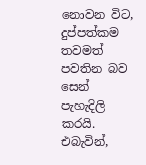නොවන විට, දුප්පත්කම තවමත් පවතින බව සෙන් පැහැදිලි කරයි. එබැවින්,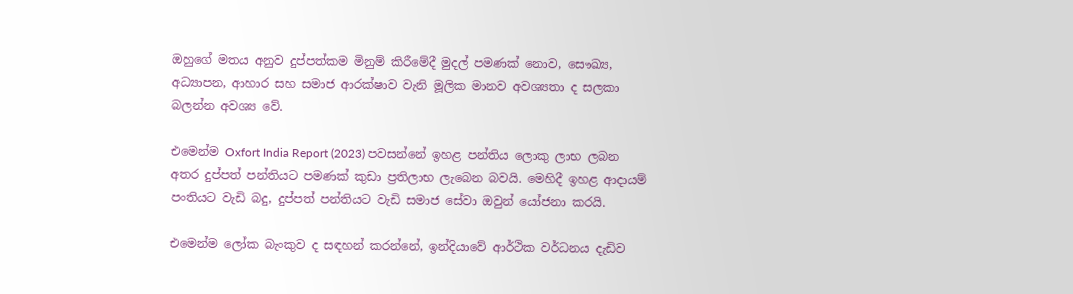ඔහුගේ මතය අනුව දුප්පත්කම මිනුම් කිරීමේදී මුදල් පමණක් නොව, සෞඛ්‍ය, අධ්‍යාපන, ආහාර සහ සමාජ ආරක්ෂාව වැනි මූලික මානව අවශ්‍යතා ද සලකා බලන්න අවශ්‍ය වේ.

එමෙන්ම Oxfort India Report (2023) පවසන්නේ ඉහළ පන්තිය ලොකු ලාභ ලබන අතර දුප්පත් පන්තියට පමණක් කුඩා ප්‍රතිලාභ ලැබෙන බවයි. මෙහිදී ඉහළ ආදායම් පංතියට වැඩි බදු, දුප්පත් පන්තියට වැඩි සමාජ සේවා ඔවුන් යෝජනා කරයි.

එමෙන්ම ලෝක බැංකුව ද සඳහන් කරන්නේ, ඉන්දියාවේ ආර්ථික වර්ධනය දැඩිව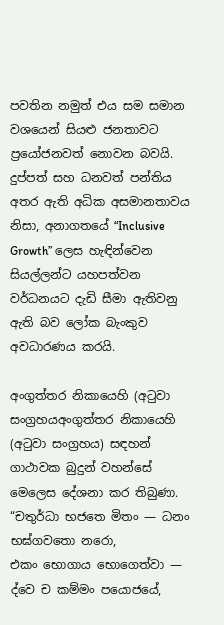පවතින නමුත් එය සම සමාන වශයෙන් සියළු ජනතාවට ප්‍රයෝජනවත් නොවන බවයි. දුප්පත් සහ ධනවත් පන්තිය අතර ඇති අධික අසමානතාවය නිසා, අනාගතයේ “Inclusive Growth” ලෙස හැඳින්වෙන සියල්ලන්ට යහපත්වන වර්ධනයට දැඩි සීමා ඇතිවනු ඇති බව ලෝක බැංකුව අවධාරණය කරයි.

අංගුත්තර නිකායෙහි (අටුවා සංග්‍රහයඅංගුත්තර නිකායෙහි (අටුවා සංග්‍රහය) සඳහන් ගාථාවක බුදුන් වහන්සේ මෙලෙස දේශනා කර තිබුණා.
“චතුර්ධා භජතෙ මිතං — ධනං භඝ්ගවතො නරො,
එකං භොගාය භොගෙත්වා — ද්වෙ ච කම්මං පයොජයේ,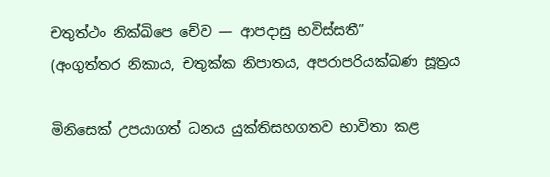චතුත්ථං නික්ඛිපෙ චේව — ආපදාසු භවිස්සතී”
(අංගුත්තර නිකාය, චතුක්ක නිපාතය, අපරාපරියක්ඛණ සූත්‍රය

මිනිසෙක් උපයාගත් ධනය යුක්තිසහගතව භාවිතා කළ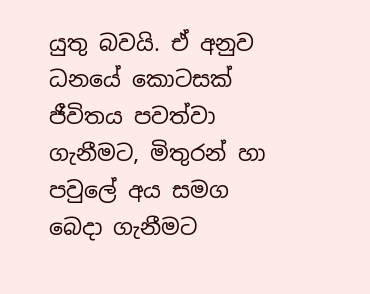යුතු බවයි. ඒ අනුව ධනයේ කොටසක් ජීවිතය පවත්වා ගැනීමට, මිතුරන් හා පවුලේ අය සමග බෙදා ගැනීමට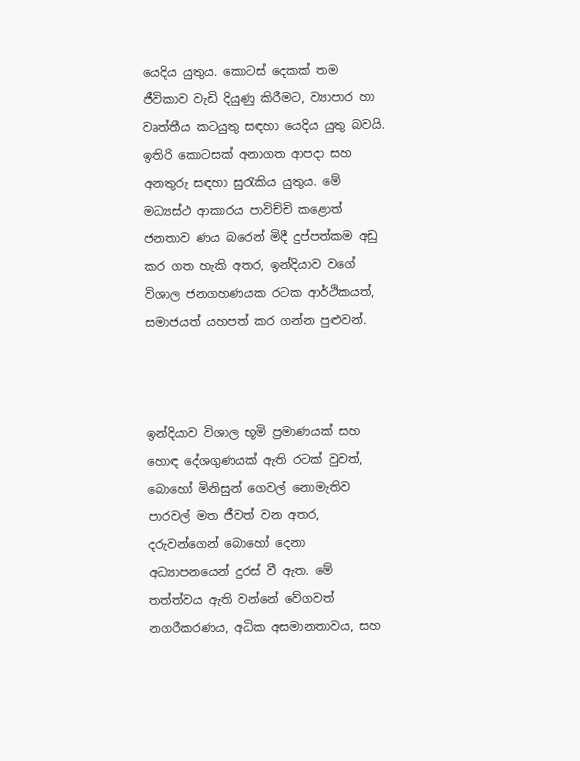යෙදිය යුතුය. කොටස් දෙකක් තම ජීවිකාව වැඩි දියුණු කිරීමට, ව්‍යාපාර හා වෘත්තීය කටයුතු සඳහා යෙදිය යුතු බවයි. ඉතිරි කොටසක් අනාගත ආපදා සහ අනතුරු සඳහා සුරැකිය යුතුය. මේ මධ්‍යස්ථ ආකාරය පාවිච්චි කළොත් ජනතාව ණය බරෙන් මිදී දුප්පත්කම අඩු කර ගත හැකි අතර, ඉන්දියාව වගේ විශාල ජනගහණයක රටක ආර්ථිකයත්, සමාජයත් යහපත් කර ගන්න පුළුවන්.



ඉන්දියාව විශාල භූමි ප්‍රමාණයක් සහ හොඳ දේශගුණයක් ඇති රටක් වුවත්, බොහෝ මිනිසුන් ගෙවල් නොමැතිව පාරවල් මත ජීවත් වන අතර, දරුවන්ගෙන් බොහෝ දෙනා අධ්‍යාපනයෙන් දුරස් වී ඇත. මේ තත්ත්වය ඇති වන්නේ වේගවත් නගරීකරණය, අධික අසමානතාවය, සහ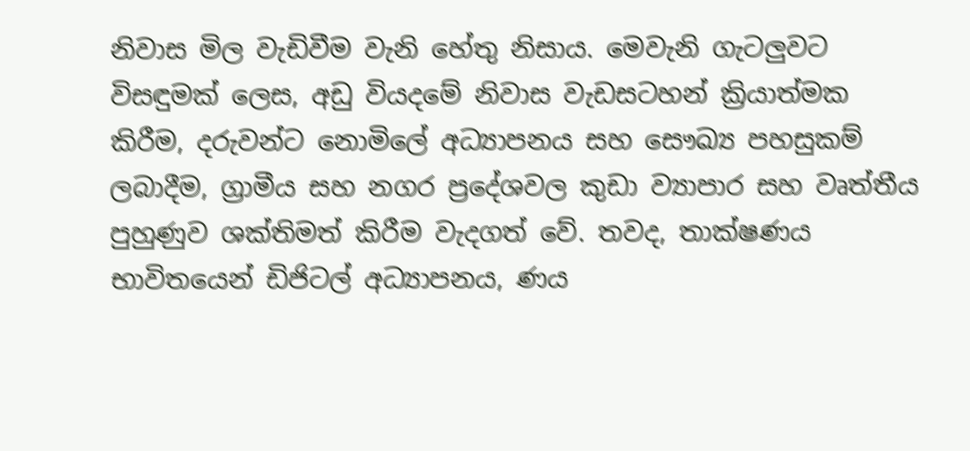නිවාස මිල වැඩිවීම වැනි හේතු නිසාය. මෙවැනි ගැටලුවට විසඳුමක් ලෙස, අඩු වියදමේ නිවාස වැඩසටහන් ක්‍රියාත්මක කිරීම, දරුවන්ට නොමිලේ අධ්‍යාපනය සහ සෞඛ්‍ය පහසුකම් ලබාදීම, ග්‍රාමීය සහ නගර ප්‍රදේශවල කුඩා ව්‍යාපාර සහ වෘත්තීය පුහුණුව ශක්තිමත් කිරීම වැදගත් වේ. තවද, තාක්ෂණය භාවිතයෙන් ඩිජිටල් අධ්‍යාපනය, ණය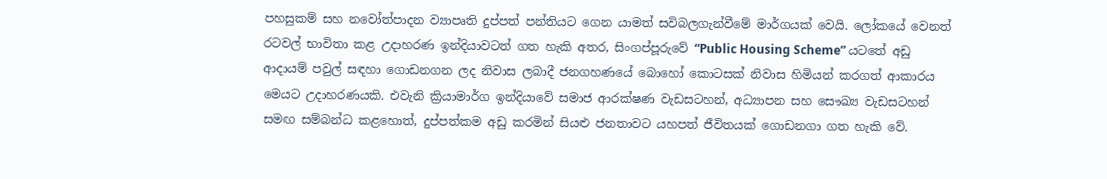පහසුකම් සහ නවෝත්පාදන ව්‍යාපෘති දුප්පත් පන්තියට ගෙන යාමත් සවිබලගැන්වීමේ මාර්ගයක් වෙයි. ලෝකයේ වෙනත් රටවල් භාවිතා කළ උදාහරණ ඉන්දියාවටත් ගත හැකි අතර, සිංගප්පූරුවේ “Public Housing Scheme” යටතේ අඩු ආදායම් පවුල් සඳහා ගොඩනගන ලද නිවාස ලබාදී ජනගහණයේ බොහෝ කොටසක් නිවාස හිමියන් කරගත් ආකාරය මෙයට උදාහරණයකි. එවැනි ක්‍රියාමාර්ග ඉන්දියාවේ සමාජ ආරක්ෂණ වැඩසටහන්, අධ්‍යාපන සහ සෞඛ්‍ය වැඩසටහන් සමඟ සම්බන්ධ කළහොත්, දුප්පත්කම අඩු කරමින් සියළු ජනතාවට යහපත් ජීවිතයක් ගොඩනගා ගත හැකි වේ.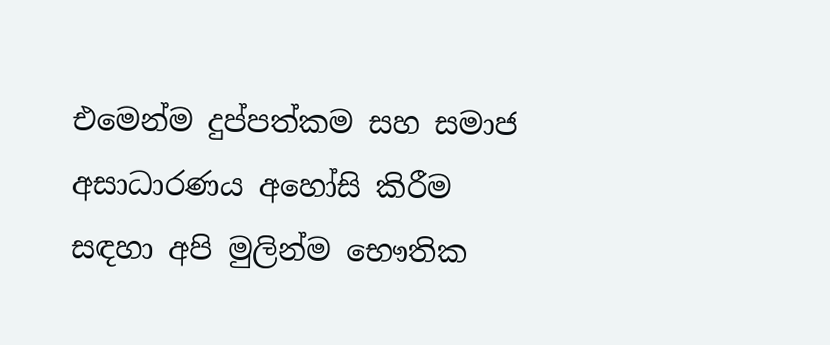එමෙන්ම දුප්පත්කම සහ සමාජ අසාධාරණය අහෝසි කිරීම සඳහා අපි මුලින්ම භෞතික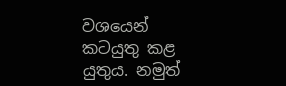වශයෙන් කටයුතු කළ යුතුය. නමුත්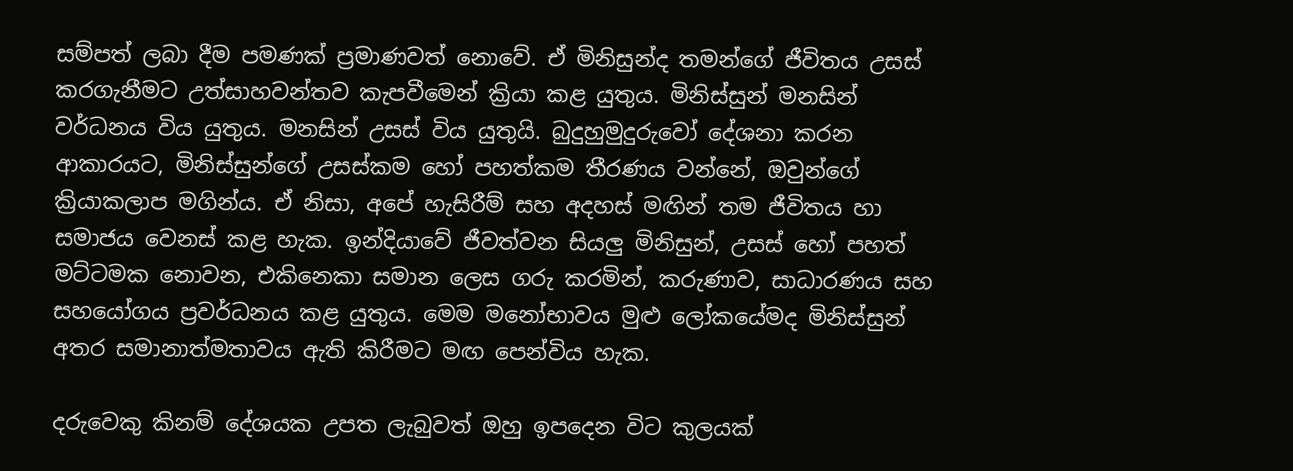සම්පත් ලබා දීම පමණක් ප්‍රමාණවත් නොවේ. ඒ මිනිසුන්ද තමන්ගේ ජීවිතය උසස් කරගැනීමට උත්සාහවන්තව කැපවීමෙන් ක්‍රියා කළ යුතුය. මිනිස්සුන් මනසින් වර්ධනය විය යුතුය. මනසින් උසස් විය යුතුයි. බුදුහුමුදුරුවෝ දේශනා කරන ආකාරයට, මිනිස්සුන්ගේ උසස්කම හෝ පහත්කම තීරණය වන්නේ, ඔවුන්ගේ ක්‍රියාකලාප මගින්ය. ඒ නිසා, අපේ හැසිරීම් සහ අදහස් මඟින් තම ජීවිතය හා සමාජය වෙනස් කළ හැක. ඉන්දියාවේ ජීවත්වන සියලු මිනිසුන්, උසස් හෝ පහත් මට්ටමක නොවන, එකිනෙකා සමාන ලෙස ගරු කරමින්, කරුණාව, සාධාරණය සහ සහයෝගය ප්‍රවර්ධනය කළ යුතුය. මෙම මනෝභාවය මුළු ලෝකයේමද මිනිස්සුන් අතර සමානාත්මතාවය ඇති කිරීමට මඟ පෙන්විය හැක.

දරුවෙකු කිනම් දේශයක උපත ලැබුවත් ඔහු ඉපදෙන විට කුලයක්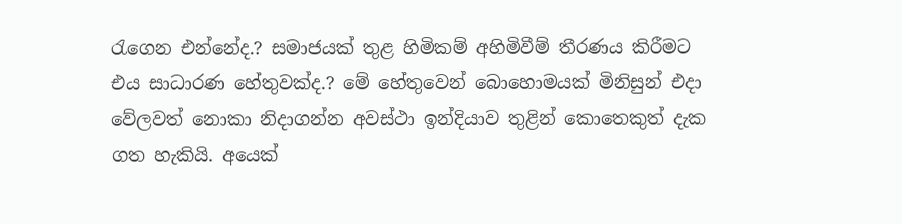රැගෙන එන්නේද.? සමාජයක් තුළ හිමිකම් අහිමිවීම් තීරණය කිරීමට එය සාධාරණ හේතුවක්ද.? මේ හේතුවෙන් බොහොමයක් මිනිසුන් එදා වේලවත් නොකා නිදාගන්න අවස්ථා ඉන්දියාව තුළින් කොතෙකුත් දැක ගත හැකියි. අයෙක්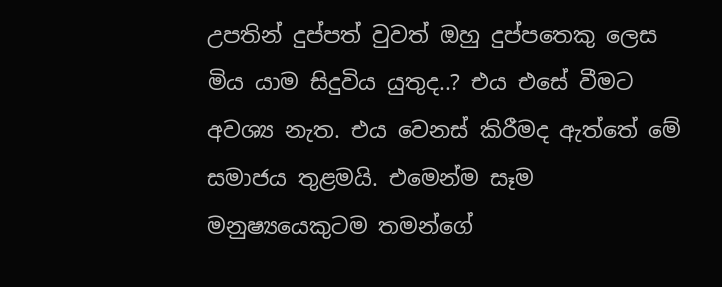උපතින් දුප්පත් වුවත් ඔහු දුප්පතෙකු ලෙස මිය යාම සිදුවිය යුතුද..? එය එසේ වීමට අවශ්‍ය නැත. එය වෙනස් කිරීමද ඇත්තේ මේ සමාජය තුළමයි. එමෙන්ම සෑම මනුෂ්‍යයෙකුටම තමන්ගේ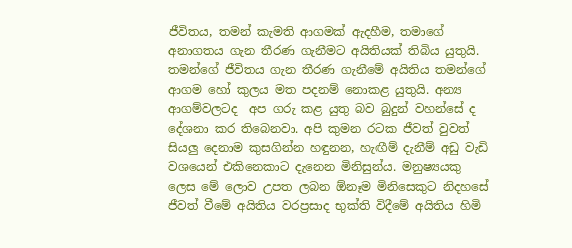ජීවිතය, තමන් කැමති ආගමක් ඇදහීම, තමාගේ අනාගතය ගැන තීරණ ගැනීමට අයිතියක් තිබිය යුතුයි. තමන්ගේ ජීවිතය ගැන තීරණ ගැනීමේ අයිතිය තමන්ගේ ආගම හෝ කුලය මත පදනම් නොකළ යුතුයි. අන්‍ය ආගම්වලටද  අප ගරු කළ යුතු බව බුදුන් වහන්සේ ද දේශනා කර තිබෙනවා. අපි කුමන රටක ජීවත් වුවත් සියලු දෙනාම කුසගින්න හඳුනන, හැඟීම් දැනීම් අඩු වැඩි වශයෙන් එකිනෙකාට දැනෙන මිනිසුන්ය. මනුෂ්‍යයකු ලෙස මේ ලොව උපත ලබන ඕනෑම මිනිසෙකුට නිදහසේ ජීවත් වීමේ අයිතිය වරප්‍රසාද භුක්ති විදීමේ අයිතිය හිමි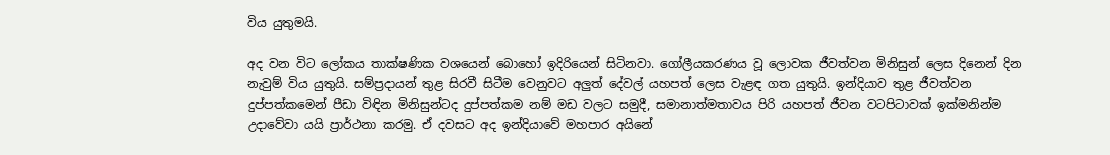විය යුතුමයි.

අද වන විට ලෝකය තාක්ෂණික වශයෙන් බොහෝ ඉදිරියෙන් සිටිනවා. ගෝලීයකරණය වූ ලොවක ජීවත්වන මිනිසුන් ලෙස දිනෙන් දින නැවුම් විය යුතුයි. සම්ප්‍රදායන් තුළ සිරවී සිටීම වෙනුවට අලුත් දේවල් යහපත් ලෙස වැළඳ ගත යුතුයි. ඉන්දියාව තුළ ජීවත්වන දුප්පත්කමෙන් පීඩා විඳින මිනිසුන්ටද දුප්පත්කම නම් මඩ වලට සමුදී, සමානාත්මතාවය පිරි යහපත් ජීවන වටපිටාවක් ඉක්මනින්ම උදාවේවා යයි ප්‍රාර්ථනා කරමු. ඒ දවසට අද ඉන්දියාවේ මහපාර අයිනේ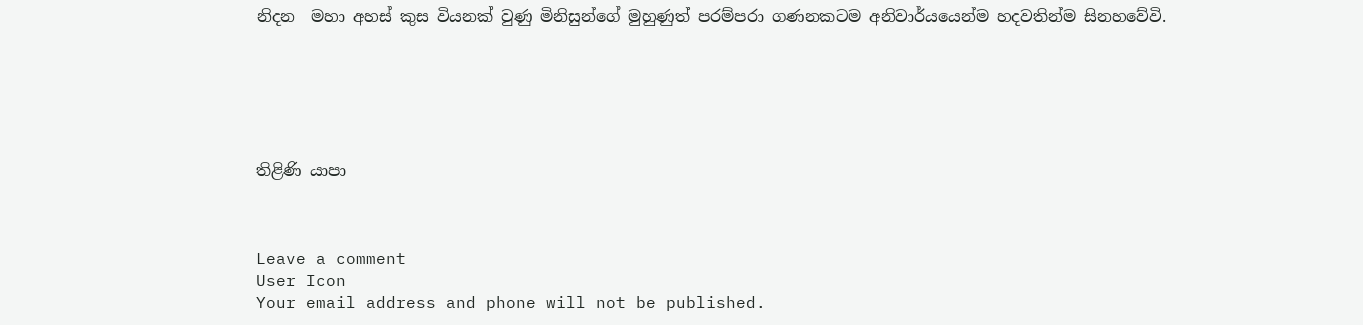නිදන  මහා අහස් කුස වියනක් වුණු මිනිසුන්ගේ මුහුණුත් පරම්පරා ගණනකටම අනිවාර්යයෙන්ම හදවතින්ම සිනහවේවි.






තිළිණි යාපා



Leave a comment
User Icon
Your email address and phone will not be published.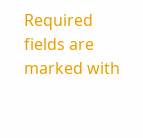Required fields are marked with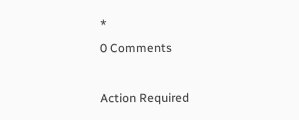*
0 Comments

Action Required